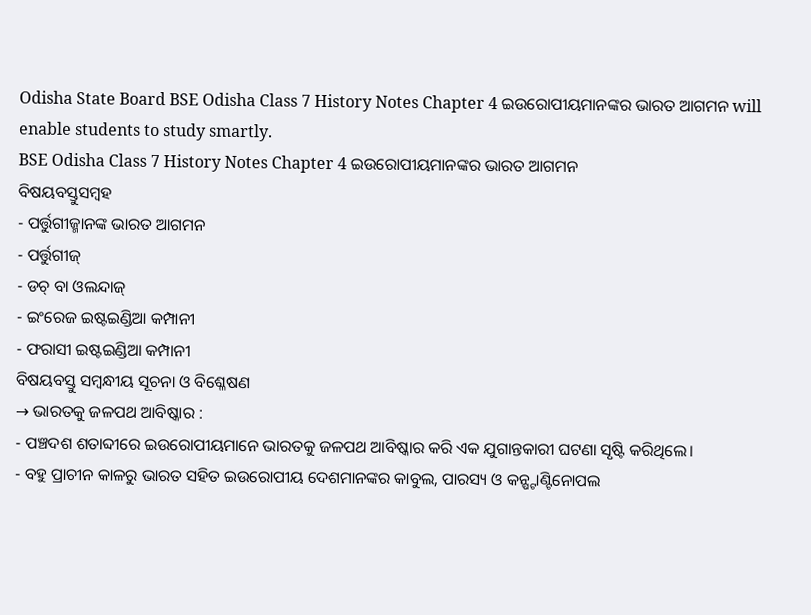Odisha State Board BSE Odisha Class 7 History Notes Chapter 4 ଇଉରୋପୀୟମାନଙ୍କର ଭାରତ ଆଗମନ will enable students to study smartly.
BSE Odisha Class 7 History Notes Chapter 4 ଇଉରୋପୀୟମାନଙ୍କର ଭାରତ ଆଗମନ
ବିଷୟବସ୍ତୁସମ୍ବହ
- ପର୍ତ୍ତୁଗୀଜ୍ମାନଙ୍କ ଭାରତ ଆଗମନ
- ପର୍ତ୍ତୁଗୀଜ୍
- ଡଚ୍ ବା ଓଲନ୍ଦାଜ୍
- ଇଂରେଜ ଇଷ୍ଟଇଣ୍ଡିଆ କମ୍ପାନୀ
- ଫରାସୀ ଇଷ୍ଟଇଣ୍ଡିଆ କମ୍ପାନୀ
ବିଷୟବସ୍ତୁ ସମ୍ବନ୍ଧୀୟ ସୂଚନା ଓ ବିଶ୍ଳେଷଣ
→ ଭାରତକୁ ଜଳପଥ ଆବିଷ୍କାର :
- ପଞ୍ଚଦଶ ଶତାବ୍ଦୀରେ ଇଉରୋପୀୟମାନେ ଭାରତକୁ ଜଳପଥ ଆବିଷ୍କାର କରି ଏକ ଯୁଗାନ୍ତକାରୀ ଘଟଣା ସୃଷ୍ଟି କରିଥିଲେ।
- ବହୁ ପ୍ରାଚୀନ କାଳରୁ ଭାରତ ସହିତ ଇଉରୋପୀୟ ଦେଶମାନଙ୍କର କାବୁଲ, ପାରସ୍ୟ ଓ କନ୍ଷ୍ଟାଣ୍ଟିନୋପଲ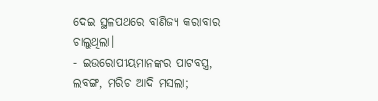ଦେଇ ସ୍ଥଳପଥରେ ବାଣିଜ୍ୟ କରାବାର ଚାଲୁଥିଲା।
- ଇଉରୋପୀୟମାନଙ୍କର ପାଟବସ୍ତ୍ର, ଲବଙ୍ଗ, ମରିଚ ଆଦି ମସଲା;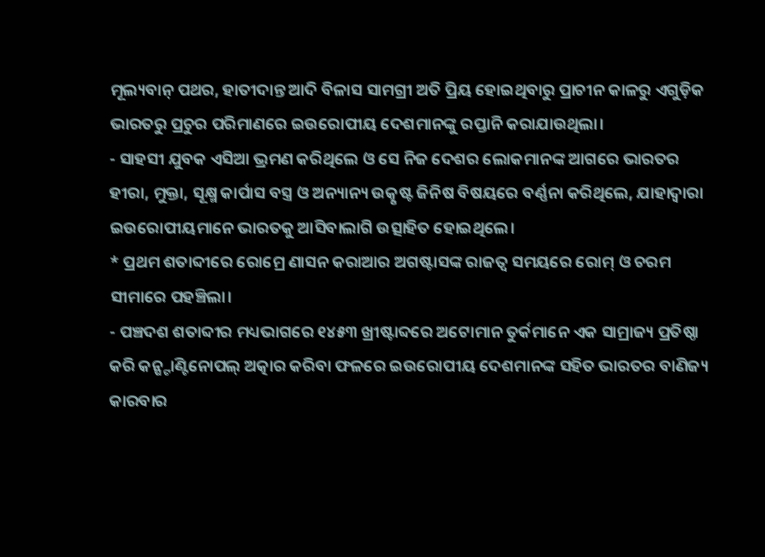ମୂଲ୍ୟବାନ୍ ପଥର, ହାତୀଦାନ୍ତ ଆଦି ବିଳାସ ସାମଗ୍ରୀ ଅତି ପ୍ରିୟ ହୋଇଥିବାରୁ ପ୍ରାଚୀନ କାଳରୁ ଏଗୁଡ଼ିକ ଭାରତରୁ ପ୍ରଚୁର ପରିମାଣରେ ଇଉରୋପୀୟ ଦେଶମାନଙ୍କୁ ରପ୍ତାନି କରାଯାଉଥିଲା।
- ସାହସୀ ଯୁବକ ଏସିଆ ଭ୍ରମଣ କରିଥିଲେ ଓ ସେ ନିଜ ଦେଶର ଲୋକମାନଙ୍କ ଆଗରେ ଭାରତର ହୀରା, ମୁକ୍ତା, ସୂକ୍ଷ୍ମ କାର୍ପାସ ବସ୍ତ୍ର ଓ ଅନ୍ୟାନ୍ୟ ଉତ୍କୃଷ୍ଟ ଜିନିଷ ବିଷୟରେ ବର୍ଣ୍ଣନା କରିଥିଲେ, ଯାହାଦ୍ୱାରା ଇଉରୋପୀୟମାନେ ଭାରତକୁ ଆସିବାଲାଗି ଉତ୍ସାହିତ ହୋଇଥିଲେ।
* ପ୍ରଥମ ଶତାବ୍ଦୀରେ ରୋମ୍ରେ ଣାସନ କରାଆର ଅଗଷ୍ଟାସଙ୍କ ରାଜତ୍ଵ ସମୟରେ ରୋମ୍ ଓ ଚରମ ସୀମାରେ ପହଞ୍ଚିଲା।
- ପଞ୍ଚଦଶ ଶତାବ୍ଦୀର ମଧ୍ୟଭାଗରେ ୧୪୫୩ ଖ୍ରୀଷ୍ଟାବ୍ଦରେ ଅଟୋମାନ ତୁର୍କମାନେ ଏକ ସାମ୍ରାଜ୍ୟ ପ୍ରତିଷ୍ଠା କରି କନ୍ଷ୍ଟାଣ୍ଟିନୋପଲ୍ ଅତ୍କାର କରିବା ଫଳରେ ଇଉରୋପୀୟ ଦେଶମାନଙ୍କ ସହିତ ଭାରତର ବାଣିଜ୍ୟ କାରବାର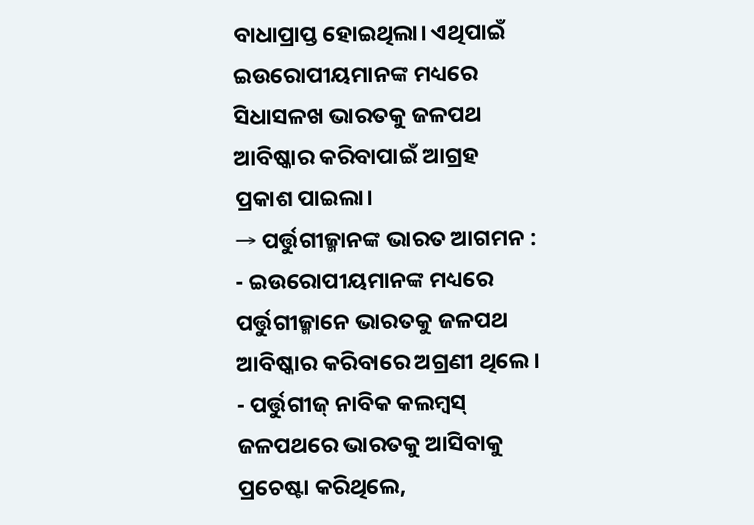ବାଧାପ୍ରାପ୍ତ ହୋଇଥିଲା। ଏଥିପାଇଁ ଇଉରୋପୀୟମାନଙ୍କ ମଧ୍ୟରେ ସିଧାସଳଖ ଭାରତକୁ ଜଳପଥ ଆବିଷ୍କାର କରିବାପାଇଁ ଆଗ୍ରହ ପ୍ରକାଶ ପାଇଲା।
→ ପର୍ତ୍ତୁଗୀଜ୍ମାନଙ୍କ ଭାରତ ଆଗମନ :
- ଇଉରୋପୀୟମାନଙ୍କ ମଧ୍ୟରେ ପର୍ତ୍ତୁଗୀଜ୍ମାନେ ଭାରତକୁ ଜଳପଥ ଆବିଷ୍କାର କରିବାରେ ଅଗ୍ରଣୀ ଥିଲେ।
- ପର୍ତ୍ତୁଗୀଜ୍ ନାବିକ କଲମ୍ବସ୍ ଜଳପଥରେ ଭାରତକୁ ଆସିବାକୁ ପ୍ରଚେଷ୍ଟା କରିଥିଲେ,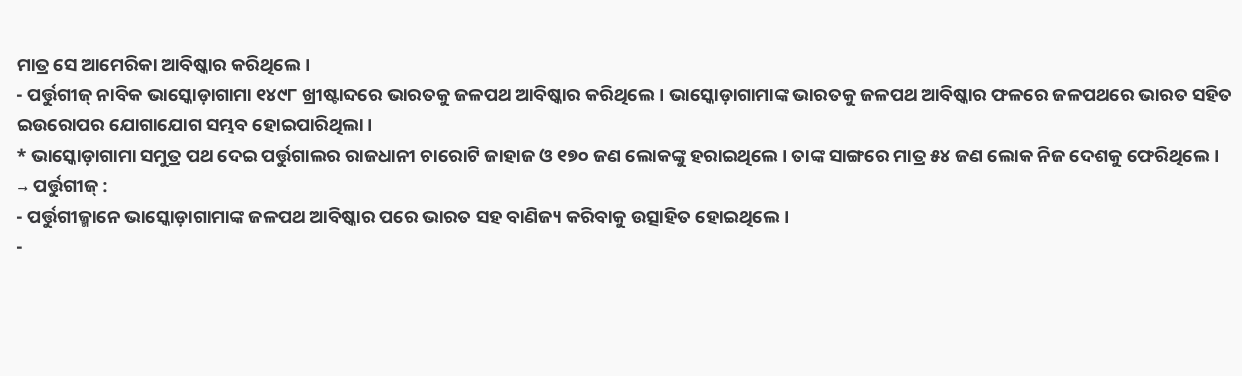ମାତ୍ର ସେ ଆମେରିକା ଆବିଷ୍କାର କରିଥିଲେ।
- ପର୍ତ୍ତୁଗୀଜ୍ ନାବିକ ଭାସ୍କୋଡ଼ାଗାମା ୧୪୯୮ ଖ୍ରୀଷ୍ଟାବ୍ଦରେ ଭାରତକୁ ଜଳପଥ ଆବିଷ୍କାର କରିଥିଲେ। ଭାସ୍କୋଡ଼ାଗାମାଙ୍କ ଭାରତକୁ ଜଳପଥ ଆବିଷ୍କାର ଫଳରେ ଜଳପଥରେ ଭାରତ ସହିତ ଇଉରୋପର ଯୋଗାଯୋଗ ସମ୍ଭବ ହୋଇପାରିଥିଲା।
* ଭାସ୍କୋଡ଼ାଗାମା ସମୁତ୍ର ପଥ ଦେଇ ପର୍ତ୍ତୁଗାଲର ରାଜଧାନୀ ଚାରୋଟି ଜାହାଜ ଓ ୧୭୦ ଜଣ ଲୋକଙ୍କୁ ହରାଇଥିଲେ । ତାଙ୍କ ସାଙ୍ଗରେ ମାତ୍ର ୫୪ ଜଣ ଲୋକ ନିଜ ଦେଶକୁ ଫେରିଥିଲେ।
→ ପର୍ତ୍ତୁଗୀଜ୍ :
- ପର୍ତ୍ତୁଗୀଜ୍ମାନେ ଭାସ୍କୋଡ଼ାଗାମାଙ୍କ ଜଳପଥ ଆବିଷ୍କାର ପରେ ଭାରତ ସହ ବାଣିଜ୍ୟ କରିବାକୁ ଉତ୍ସାହିତ ହୋଇଥିଲେ।
-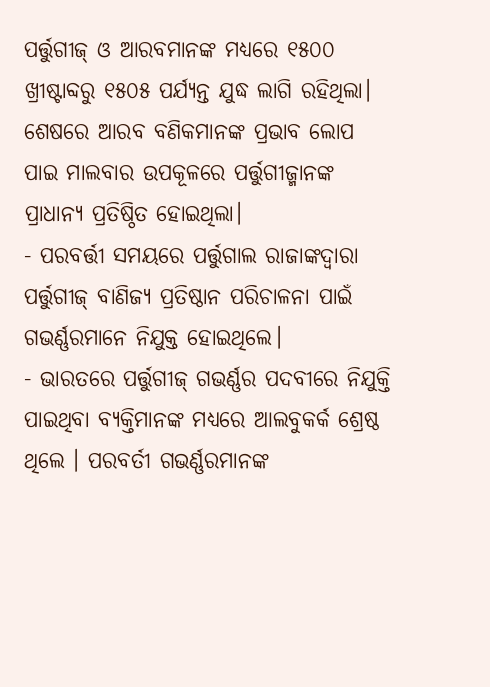ପର୍ତ୍ତୁଗୀଜ୍ ଓ ଆରବମାନଙ୍କ ମଧ୍ୟରେ ୧୫୦୦ ଖ୍ରୀଷ୍ଟାବ୍ଦରୁ ୧୫୦୫ ପର୍ଯ୍ୟନ୍ତ ଯୁଦ୍ଧ ଲାଗି ରହିଥିଲା। ଶେଷରେ ଆରବ ବଣିକମାନଙ୍କ ପ୍ରଭାବ ଲୋପ ପାଇ ମାଲବାର ଉପକୂଳରେ ପର୍ତ୍ତୁଗୀଜ୍ମାନଙ୍କ ପ୍ରାଧାନ୍ୟ ପ୍ରତିଷ୍ଠିତ ହୋଇଥିଲା।
- ପରବର୍ତ୍ତୀ ସମୟରେ ପର୍ତ୍ତୁଗାଲ ରାଜାଙ୍କଦ୍ୱାରା ପର୍ତ୍ତୁଗୀଜ୍ ବାଣିଜ୍ୟ ପ୍ରତିଷ୍ଠାନ ପରିଚାଳନା ପାଇଁ ଗଭର୍ଣ୍ଣରମାନେ ନିଯୁକ୍ତ ହୋଇଥିଲେ।
- ଭାରତରେ ପର୍ତ୍ତୁଗୀଜ୍ ଗଭର୍ଣ୍ଣର ପଦବୀରେ ନିଯୁକ୍ତି ପାଇଥିବା ବ୍ୟକ୍ତିମାନଙ୍କ ମଧ୍ୟରେ ଆଲବୁକର୍କ ଶ୍ରେଷ୍ଠ ଥିଲେ । ପରବର୍ତୀ ଗଭର୍ଣ୍ଣରମାନଙ୍କ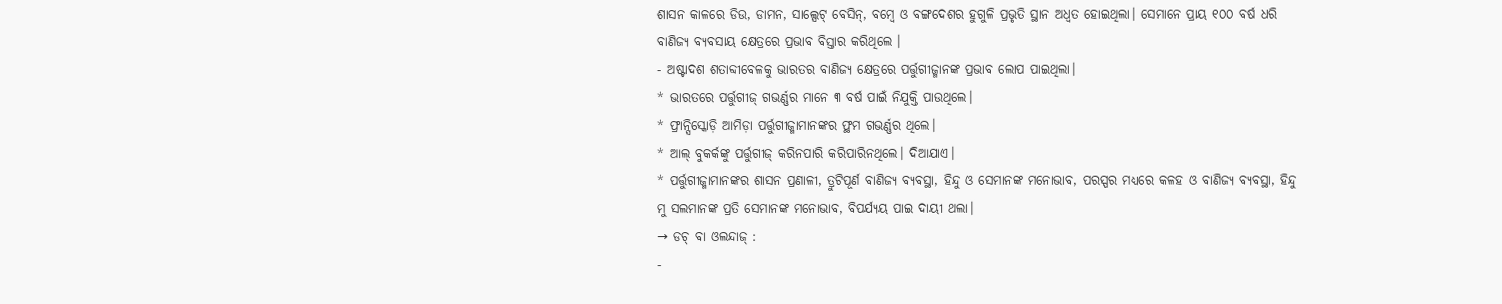ଶାସନ କାଳରେ ଡିଉ, ଡାମନ, ସାଲ୍ସେଟ୍ ବେସିନ୍, ବମ୍ବେ ଓ ବଙ୍ଗଦେଶର ହୁଗୁଳି ପ୍ରଭୃତି ସ୍ଥାନ ଅଧ୍ଵତ ହୋଇଥିଲା। ସେମାନେ ପ୍ରାୟ ୧୦୦ ବର୍ଷ ଧରି ବାଣିଜ୍ୟ ବ୍ୟବସାୟ କ୍ଷେତ୍ରରେ ପ୍ରଭାବ ବିସ୍ତାର କରିଥିଲେ ।
- ଅଷ୍ଟାଦଶ ଶତାବ୍ଦୀବେଳକୁ ଭାରତର ବାଣିଜ୍ୟ କ୍ଷେତ୍ରରେ ପର୍ତ୍ତୁଗୀଜ୍ମାନଙ୍କ ପ୍ରଭାବ ଲୋପ ପାଇଥିଲା।
* ଭାରତରେ ପର୍ତ୍ତୁଗୀଜ୍ ଗଭର୍ଣ୍ଣର ମାନେ ୩ ବର୍ଷ ପାଇଁ ନିଯୁକ୍ତି ପାଉଥିଲେ।
* ଫ୍ରାନ୍ସିସ୍କୋଡ଼ି ଆମିଡ଼ା ପର୍ତ୍ତୁଗୀଜ୍ମାମାନଙ୍କର ଫ୍ଥମ ଗଭର୍ଣ୍ଣର ଥିଲେ।
* ଆଲ୍ ବୁକର୍କଙ୍କୁ ପର୍ତ୍ତୁଗୀଜ୍ କରିନପାରି କରିପାରିନଥିଲେ। ଦିଆଯାଏ।
* ପର୍ତ୍ତୁଗୀଜ୍ମାମାନଙ୍କର ଶାସନ ପ୍ରଣାଳୀ, ତ୍ରୁଟିପୂର୍ଣ ବାଣିଜ୍ୟ ବ୍ୟବସ୍ଥା, ହିନ୍ଦୁ ଓ ସେମାନଙ୍କ ମନୋଭାବ, ପରସ୍ପର ମଧ୍ୟରେ କଳହ ଓ ବାଣିଜ୍ୟ ବ୍ୟବସ୍ଥା, ହିନ୍ଦୁ ମୁ ସଲମାନଙ୍କ ପ୍ରତି ସେମାନଙ୍କ ମନୋଭାବ, ବିପର୍ଯ୍ୟୟ ପାଇ ଦାୟୀ ଥଲା।
→ ଡଚ୍ ବା ଓଲନ୍ଦାଜ୍ :
-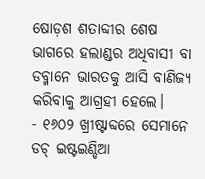ଷୋଡ଼ଶ ଶତାବ୍ଦୀର ଶେଷ ଭାଗରେ ହଲାଣ୍ଡର ଅଧିବାସୀ ବା ଡବ୍ମାନେ ଭାରତକୁ ଆସି ବାଣିଜ୍ୟ କରିବାକୁ ଆଗ୍ରହୀ ହେଲେ।
- ୧୬୦୨ ଖ୍ରୀଷ୍ଟାବ୍ଦରେ ସେମାନେ ଡଚ୍ ଇଷ୍ଟଇଣ୍ଡିଆ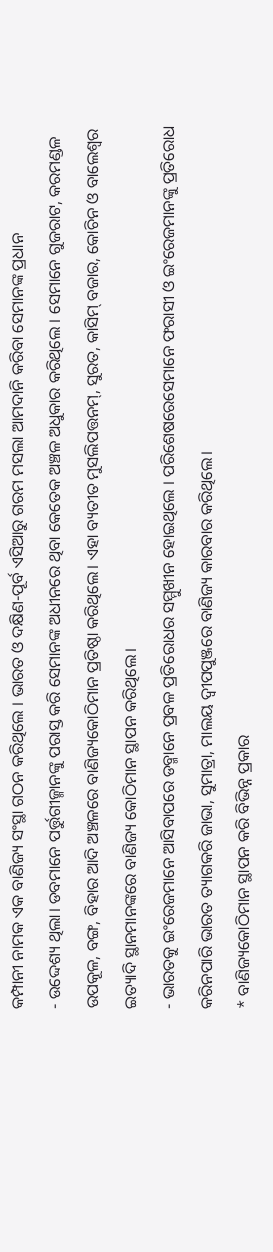କମ୍ପାନୀ ନାମକ ଏକ ବାଣିଜ୍ୟ ସଂସ୍ଥା ଗଠନ କରିଥିଲେ । ଭାରତ ଓ ଦକ୍ଷିଣ-ପୂର୍ବ ଏସିଆରୁ ଗରମ ମସଲା ଆମଦାନି କରିବା ସେମାନଙ୍କ ପ୍ରଧାନ
- ଉଦ୍ଦେଶ୍ୟ ଥିଲା। ଡବମାନେ ପର୍ତ୍ତୁଗୀଜ୍ମାନଙ୍କୁ ପରାସ୍ତ କରି ସେମାନଙ୍କ ଅଧୀନରେ ଥିବା କେତେକ ଅଞ୍ଚଳ ଅଧୁକାର କରିଥିଲେ । ସେମାନେ ଗୁଜରାଟ, କରମଣ୍ଡଳ ଉପକୂଳ, ବଙ୍ଗ, ବିହାର ଆଦି ଅଞ୍ଚଳରେ ବାଣିଜ୍ୟକୋଠିମାନ ପ୍ରତିଷ୍ଠା କରିଥିଲେ। ଏହା ବ୍ୟତୀତ ମୁସଲିପତ୍ତନମ୍, ସୁରତ, କାସିମ୍ ବଜାର, କୋଚିନ ଓ ବାଲେଶ୍ଵର ଇତ୍ୟାଦି ସ୍ଥାନମାନଙ୍କରେ ବାଣିଜ୍ୟ କୋଠିମାନ ସ୍ଥାପନ କରିଥିଲେ।
- ଭାରତକୁ ଇଂରେଜମାନେ ଆସିବାପରେ ଡବ୍ମାନେ ପ୍ରବଳ ପ୍ରତିରୋଧର ସମ୍ମୁଖୀନ ହୋଇଥିଲେ । ପରିଶେଷରେସେମାନେ ଫରାସୀ ଓ ଇଂରେଜମାନଙ୍କୁ ପ୍ରତିରୋଧ କରିନପାରି ଭାରତ ତ୍ୟାଗକରି ଜାଭା, ସୁମାତ୍ରା, ମାଲୟ ଦ୍ଵୀପପୁଞ୍ଜରେ ବାଣିଜ୍ୟ କାରବାର କରିଥିଲେ।
* ବାଣିଜ୍ୟକୋଠିମାନ ସ୍ଥାପନ କରି ବିଭିନ୍ନ ପ୍ରକାର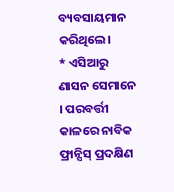ବ୍ୟବସାୟମାନ କରିଥିଲେ।
* ଏସିଆରୁ ଣାସନ ସେମାନେ । ପରବର୍ତ୍ତୀ କାଳରେ ନାବିକ ଫ୍ରାନ୍ସିସ୍ ପ୍ରଦକ୍ଷିଣ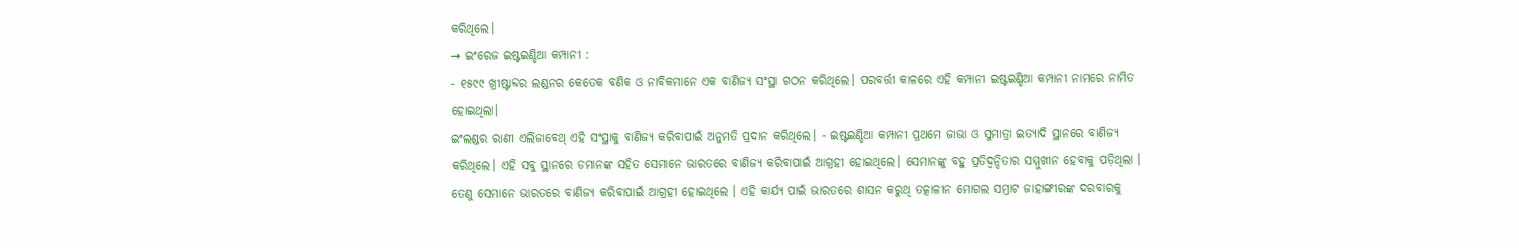କରିଥିଲେ।
→ ଇଂରେଜ ଇଷ୍ଟଇଣ୍ଡିଆ କମ୍ପାନୀ :
- ୧୫୯୯ ଖ୍ରୀଷ୍ଟାବ୍ଦର ଲଣ୍ଡନର କେତେକ ବଣିକ ଓ ନାବିକମାନେ ଏକ ବାଣିଜ୍ୟ ସଂସ୍ଥା ଗଠନ କରିଥିଲେ। ପରବର୍ତ୍ତୀ କାଳରେ ଏହି କମ୍ପାନୀ ଇଷ୍ଟଇଣ୍ଡିଆ କମ୍ପାନୀ ନାମରେ ନାମିତ ହୋଇଥିଲା।
ଇଂଲଣ୍ଡର ରାଣୀ ଏଲିଜାବେଥ୍ ଏହି ସଂସ୍ଥାକୁ ବାଣିଜ୍ୟ କରିବାପାଇଁ ଅନୁମତି ପ୍ରଦାନ କରିଥିଲେ। - ଇଷ୍ଟଇଣ୍ଡିଆ କମ୍ପାନୀ ପ୍ରଥମେ ଜାଭା ଓ ସୁମାତ୍ରା ଇତ୍ୟାଦି ସ୍ଥାନରେ ବାଣିଜ୍ୟ କରିଥିଲେ। ଏହି ସବୁ ସ୍ଥାନରେ ଡମାନଙ୍କ ସହିତ ସେମାନେ ଭାରତରେ ବାଣିଜ୍ୟ କରିବାପାଇଁ ଆଗ୍ରହୀ ହୋଇଥିଲେ। ସେମାନଙ୍କୁ ବହୁ ପ୍ରତିଦ୍ବନ୍ଦିତାର ସମ୍ମୁଖୀନ ହେବାକୁ ପଡ଼ିଥିଲା । ତେଣୁ ସେମାନେ ଭାରତରେ ବାଣିଜ୍ୟ କରିବାପାଇଁ ଆଗ୍ରହୀ ହୋଇଥିଲେ । ଏହି କାର୍ଯ୍ୟ ପାଇଁ ଭାରତରେ ଶାସନ କରୁଥି ତତ୍କାଳୀନ ମୋଗଲ ସମ୍ରାଟ ଜାହାଙ୍ଗୀରଙ୍କ ଦରବାରକୁ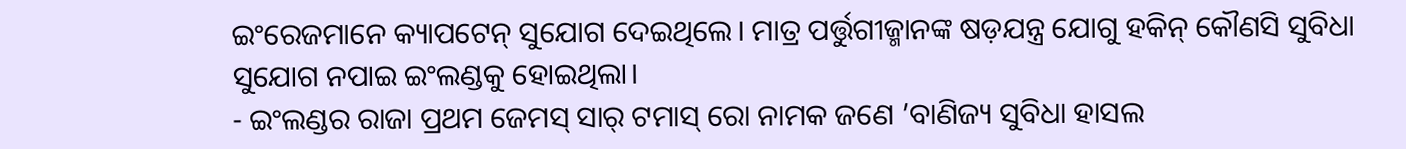ଇଂରେଜମାନେ କ୍ୟାପଟେନ୍ ସୁଯୋଗ ଦେଇଥିଲେ। ମାତ୍ର ପର୍ତ୍ତୁଗୀଜ୍ମାନଙ୍କ ଷଡ଼ଯନ୍ତ୍ର ଯୋଗୁ ହକିନ୍ କୌଣସି ସୁବିଧା ସୁଯୋଗ ନପାଇ ଇଂଲଣ୍ଡକୁ ହୋଇଥିଲା।
- ଇଂଲଣ୍ଡର ରାଜା ପ୍ରଥମ ଜେମସ୍ ସାର୍ ଟମାସ୍ ରୋ ନାମକ ଜଣେ ’ବାଣିଜ୍ୟ ସୁବିଧା ହାସଲ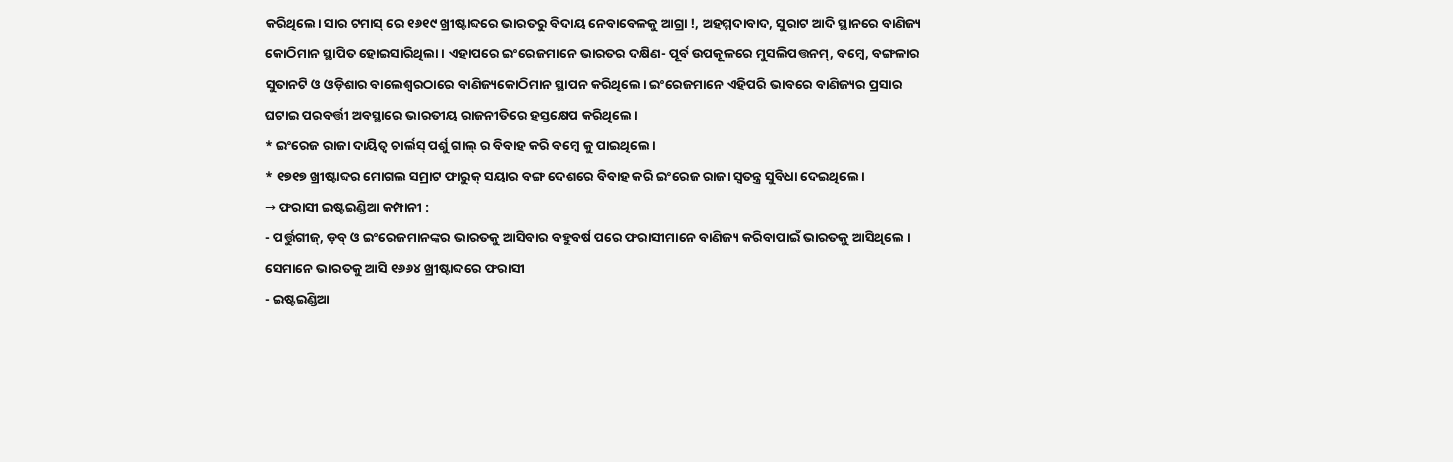କରିଥିଲେ। ସାର ଟମାସ୍ ରେ ୧୬୧୯ ଖ୍ରୀଷ୍ଟାବ୍ଦରେ ଭାରତରୁ ବିଦାୟ ନେବାବେଳକୁ ଆଗ୍ରା !, ଅହମ୍ମଦାବାଦ, ସୁରାଟ ଆଦି ସ୍ଥାନରେ ବାଣିଜ୍ୟ କୋଠିମାନ ସ୍ଥାପିତ ହୋଇସାରିଥିଲା। ଏହାପରେ ଇଂରେଜମାନେ ଭାରତର ଦକ୍ଷିଣ- ପୂର୍ବ ଉପକୂଳରେ ମୁସଲିପତ୍ତନମ୍, ବମ୍ବେ, ବଙ୍ଗଳାର ସୁତାନଟି ଓ ଓଡ଼ିଶାର ବାଲେଶ୍ଵରଠାରେ ବାଣିଜ୍ୟକୋଠିମାନ ସ୍ଥାପନ କରିଥିଲେ। ଇଂରେଜମାନେ ଏହିପରି ଭାବରେ ବାଣିଜ୍ୟର ପ୍ରସାର ଘଟାଇ ପରବର୍ତ୍ତୀ ଅବସ୍ଥାରେ ଭାରତୀୟ ରାଜନୀତିରେ ହସ୍ତକ୍ଷେପ କରିଥିଲେ।
* ଇଂରେଜ ରାଜା ଦାୟିତ୍ବ ଚାର୍ଲସ୍ ପର୍ଶୁ ଗାଲ୍ ର ବିବାହ କରି ବମ୍ବେ କୁ ପାଇଥିଲେ।
* ୧୭୧୭ ଖ୍ରୀଷ୍ଟାବ୍ଦର ମୋଗଲ ସମ୍ରାଟ ଫାରୁକ୍ ସୟାର ବଙ୍ଗ ଦେଶରେ ବିବାହ କରି ଇଂରେଜ ରାଜା ସ୍ବତନ୍ତ୍ର ସୁବିଧା ଦେଇଥିଲେ।
→ ଫରାସୀ ଇଷ୍ଟଇଣ୍ଡିଆ କମ୍ପାନୀ :
- ପର୍ତ୍ତୁଗୀଜ୍, ଡ଼ବ୍ ଓ ଇଂରେଜମାନଙ୍କର ଭାରତକୁ ଆସିବାର ବହୁବର୍ଷ ପରେ ଫରାସୀମାନେ ବାଣିଜ୍ୟ କରିବାପାଇଁ ଭାରତକୁ ଆସିଥିଲେ । ସେମାନେ ଭାରତକୁ ଆସି ୧୬୬୪ ଖ୍ରୀଷ୍ଟାବ୍ଦରେ ଫରାସୀ
- ଇଷ୍ଟଇଣ୍ଡିଆ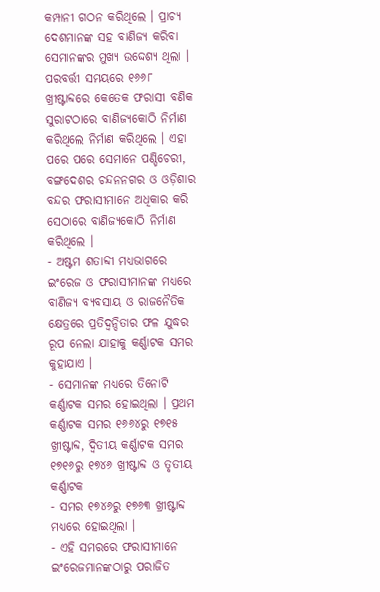କମ୍ପାନୀ ଗଠନ କରିଥିଲେ । ପ୍ରାଚ୍ୟ ଦେଶମାନଙ୍କ ସହ ବାଣିଜ୍ୟ କରିବା ସେମାନଙ୍କର ମୁଖ୍ୟ ଉଦ୍ଦେଶ୍ୟ ଥିଲା । ପରବର୍ତ୍ତୀ ସମୟରେ ୧୬୬୮ ଖ୍ରୀଷ୍ଟାବ୍ଦରେ କେତେକ ଫରାସୀ ବଣିକ ସୁରାଟଠାରେ ବାଣିଜ୍ୟକୋଠି ନିର୍ମାଣ କରିଥିଲେ ନିର୍ମାଣ କରିଥିଲେ । ଏହା ପରେ ପରେ ସେମାନେ ପଣ୍ଡିଚେରୀ, ବଙ୍ଗଦେଶର ଚନ୍ଦନନଗର ଓ ଓଡ଼ିଶାର ବନ୍ଦର ଫରାସୀମାନେ ଅଧିକାର କରି ସେଠାରେ ବାଣିଜ୍ୟକୋଠି ନିର୍ମାଣ କରିଥିଲେ ।
- ଅଷ୍ଟମ ଶତାବ୍ଦୀ ମଧ୍ୟଭାଗରେ ଇଂରେଜ ଓ ଫରାସୀମାନଙ୍କ ମଧ୍ୟରେ ବାଣିଜ୍ୟ ବ୍ୟବସାୟ ଓ ରାଜନୈତିକ କ୍ଷେତ୍ରରେ ପ୍ରତିଦ୍ବନ୍ଦିତାର ଫଳ ଯୁଦ୍ଧର ରୂପ ନେଲା ଯାହାକୁ କର୍ଣ୍ଣାଟକ ସମର କୁହାଯାଏ ।
- ସେମାନଙ୍କ ମଧ୍ୟରେ ତିନୋଟି କର୍ଣ୍ଣାଟକ ସମର ହୋଇଥିଲା । ପ୍ରଥମ କର୍ଣ୍ଣାଟକ ସମର ୧୬୬୪ରୁ ୧୭୧୫ ଖ୍ରୀଷ୍ଟାବ୍ଦ, ଦ୍ଵିତୀୟ କର୍ଣ୍ଣାଟକ ସମର ୧୭୧୬ରୁ ୧୭୪୬ ଖ୍ରୀଷ୍ଟାବ୍ଦ ଓ ତୃତୀୟ କର୍ଣ୍ଣାଟକ
- ସମର ୧୭୪୬ରୁ ୧୭୬୩ ଖ୍ରୀଷ୍ଟାବ୍ଦ ମଧ୍ୟରେ ହୋଇଥିଲା ।
- ଏହି ସମରରେ ଫରାସୀମାନେ ଇଂରେଜମାନଙ୍କଠାରୁ ପରାଜିତ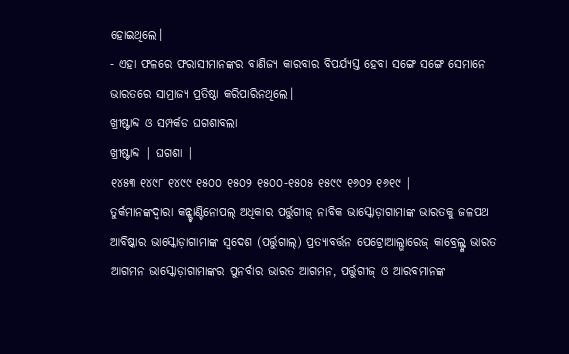ହୋଇଥିଲେ।
- ଏହା ଫଳରେ ଫରାସୀମାନଙ୍କର ବାଣିଜ୍ୟ କାରବାର ବିପର୍ଯ୍ୟସ୍ତ ହେବା ସଙ୍ଗେ ସଙ୍ଗେ ସେମାନେ ଭାରତରେ ସାମ୍ରାଜ୍ୟ ପ୍ରତିଷ୍ଠା କରିପାରିନଥିଲେ।
ଖ୍ରୀଷ୍ଟାବ୍ଦ ଓ ସମ୍ପର୍କଡ ଘଗଶାବଲା
ଖ୍ରୀଷ୍ଟାବ୍ଦ | ଘଗଶା |
୧୪୫୩ ୧୪୯୮ ୧୪୯୯ ୧୫୦୦ ୧୫୦୨ ୧୫୦୦-୧୫୦୫ ୧୫୯୯ ୧୬୦୨ ୧୬୧୯ |
ତୁର୍କମାନଙ୍କଦ୍ଵାରା କନ୍ଷ୍ଟାଣ୍ଟିନୋପଲ୍ ଅଧିକାର ପର୍ତ୍ତୁଗୀଜ୍ ନାବିକ ଭାସ୍କୋଡ଼ାଗାମାଙ୍କ ଭାରତକୁ ଜଳପଥ ଆବିଷ୍କାର ଭାସ୍କୋଡ଼ାଗାମାଙ୍କ ସ୍ଵଦେଶ (ପର୍ତ୍ତୁଗାଲ୍) ପ୍ରତ୍ୟାବର୍ତ୍ତନ ପେଟ୍ରୋଆଲ୍ଭାରେଜ୍ କାବ୍ରେଲ୍ଙ୍କ ଭାରତ ଆଗମନ ଭାସ୍କୋଡ଼ାଗାମାଙ୍କର ପୁନର୍ବାର ଭାରତ ଆଗମନ, ପର୍ତ୍ତୁଗୀଜ୍ ଓ ଆରବମାନଙ୍କ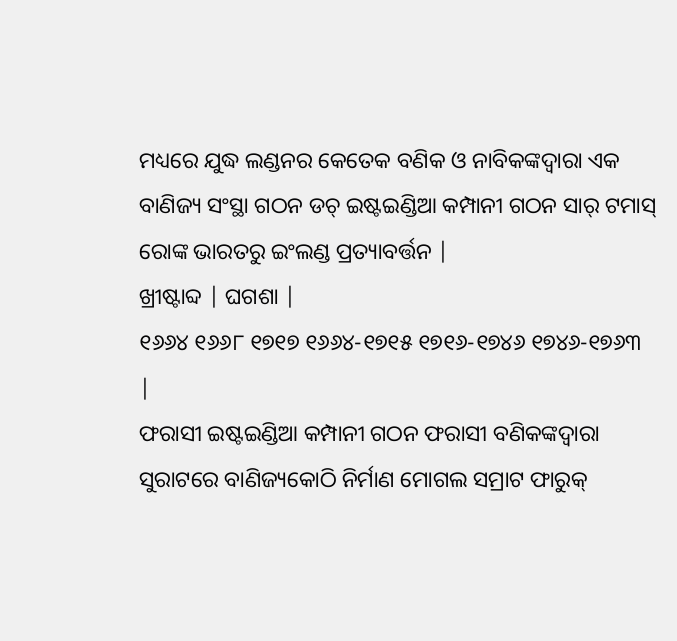ମଧ୍ୟରେ ଯୁଦ୍ଧ ଲଣ୍ଡନର କେତେକ ବଣିକ ଓ ନାବିକଙ୍କଦ୍ବାରା ଏକ ବାଣିଜ୍ୟ ସଂସ୍ଥା ଗଠନ ଡଚ୍ ଇଷ୍ଟଇଣ୍ଡିଆ କମ୍ପାନୀ ଗଠନ ସାର୍ ଟମାସ୍ ରୋଙ୍କ ଭାରତରୁ ଇଂଲଣ୍ଡ ପ୍ରତ୍ୟାବର୍ତ୍ତନ |
ଖ୍ରୀଷ୍ଟାବ୍ଦ | ଘଗଶା |
୧୬୬୪ ୧୬୬୮ ୧୭୧୭ ୧୬୬୪-୧୭୧୫ ୧୭୧୬-୧୭୪୬ ୧୭୪୬-୧୭୬୩ |
ଫରାସୀ ଇଷ୍ଟଇଣ୍ଡିଆ କମ୍ପାନୀ ଗଠନ ଫରାସୀ ବଣିକଙ୍କଦ୍ଵାରା ସୁରାଟରେ ବାଣିଜ୍ୟକୋଠି ନିର୍ମାଣ ମୋଗଲ ସମ୍ରାଟ ଫାରୁକ୍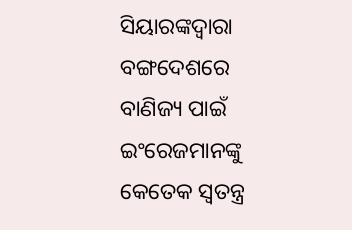ସିୟାରଙ୍କଦ୍ବାରା ବଙ୍ଗଦେଶରେ ବାଣିଜ୍ୟ ପାଇଁ ଇଂରେଜମାନଙ୍କୁ କେତେକ ସ୍ଵତନ୍ତ୍ର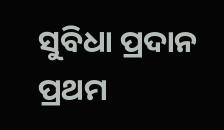ସୁବିଧା ପ୍ରଦାନ ପ୍ରଥମ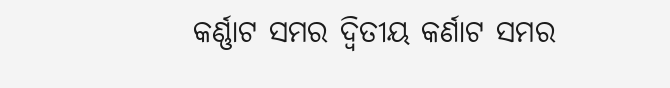କର୍ଣ୍ଣାଟ ସମର ଦ୍ବିତୀୟ କର୍ଣାଟ ସମର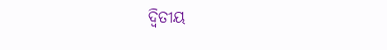ଦ୍ବିତୀୟ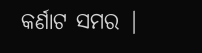କର୍ଣାଟ ସମର |